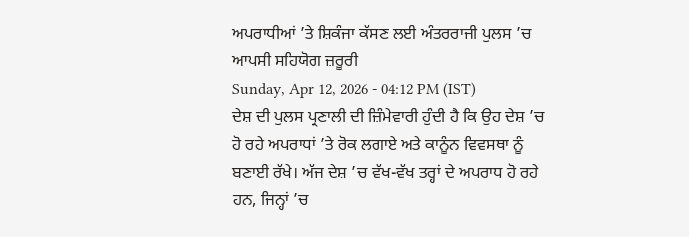ਅਪਰਾਧੀਆਂ ’ਤੇ ਸ਼ਿਕੰਜਾ ਕੱਸਣ ਲਈ ਅੰਤਰਰਾਜੀ ਪੁਲਸ ’ਚ ਆਪਸੀ ਸਹਿਯੋਗ ਜ਼ਰੂਰੀ
Sunday, Apr 12, 2026 - 04:12 PM (IST)
ਦੇਸ਼ ਦੀ ਪੁਲਸ ਪ੍ਰਣਾਲੀ ਦੀ ਜ਼ਿੰਮੇਵਾਰੀ ਹੁੰਦੀ ਹੈ ਕਿ ਉਹ ਦੇਸ਼ ’ਚ ਹੋ ਰਹੇ ਅਪਰਾਧਾਂ ’ਤੇ ਰੋਕ ਲਗਾਏ ਅਤੇ ਕਾਨੂੰਨ ਵਿਵਸਥਾ ਨੂੰ ਬਣਾਈ ਰੱਖੇ। ਅੱਜ ਦੇਸ਼ ’ਚ ਵੱਖ-ਵੱਖ ਤਰ੍ਹਾਂ ਦੇ ਅਪਰਾਧ ਹੋ ਰਹੇ ਹਨ, ਜਿਨ੍ਹਾਂ ’ਚ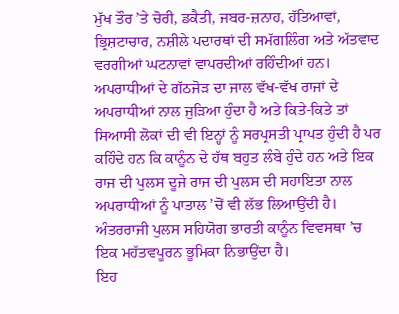ਮੁੱਖ ਤੌਰ ’ਤੇ ਚੋਰੀ, ਡਕੈਤੀ, ਜਬਰ-ਜ਼ਨਾਹ, ਹੱਤਿਆਵਾਂ, ਭ੍ਰਿਸ਼ਟਾਚਾਰ, ਨਸ਼ੀਲੇ ਪਦਾਰਥਾਂ ਦੀ ਸਮੱਗਲਿੰਗ ਅਤੇ ਅੱਤਵਾਦ ਵਰਗੀਆਂ ਘਟਨਾਵਾਂ ਵਾਪਰਦੀਆਂ ਰਹਿੰਦੀਆਂ ਹਨ। ਅਪਰਾਧੀਆਂ ਦੇ ਗੱਠਜੋੜ ਦਾ ਜਾਲ ਵੱਖ-ਵੱਖ ਰਾਜਾਂ ਦੇ ਅਪਰਾਧੀਆਂ ਨਾਲ ਜੁੜਿਆ ਹੁੰਦਾ ਹੈ ਅਤੇ ਕਿਤੇ-ਕਿਤੇ ਤਾਂ ਸਿਆਸੀ ਲੋਕਾਂ ਦੀ ਵੀ ਇਨ੍ਹਾਂ ਨੂੰ ਸਰਪ੍ਰਸਤੀ ਪ੍ਰਾਪਤ ਹੁੰਦੀ ਹੈ ਪਰ ਕਹਿੰਦੇ ਹਨ ਕਿ ਕਾਨੂੰਨ ਦੇ ਹੱਥ ਬਹੁਤ ਲੰਬੇ ਹੁੰਦੇ ਹਨ ਅਤੇ ਇਕ ਰਾਜ ਦੀ ਪੁਲਸ ਦੂਜੇ ਰਾਜ ਦੀ ਪੁਲਸ ਦੀ ਸਹਾਇਤਾ ਨਾਲ ਅਪਰਾਧੀਆਂ ਨੂੰ ਪਾਤਾਲ ’ਚੋਂ ਵੀ ਲੱਭ ਲਿਆਉਂਦੀ ਹੈ। ਅੰਤਰਰਾਜੀ ਪੁਲਸ ਸਹਿਯੋਗ ਭਾਰਤੀ ਕਾਨੂੰਨ ਵਿਵਸਥਾ ’ਚ ਇਕ ਮਹੱਤਵਪੂਰਨ ਭੂਮਿਕਾ ਨਿਭਾਉਂਦਾ ਹੈ।
ਇਹ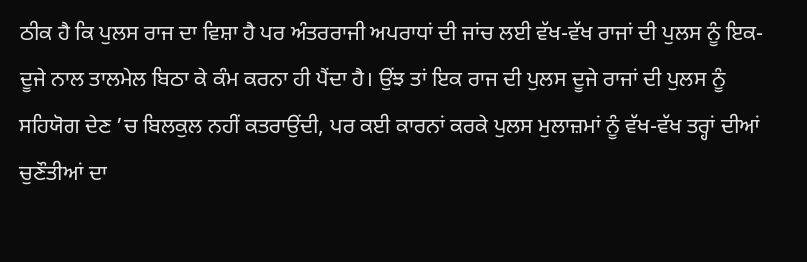ਠੀਕ ਹੈ ਕਿ ਪੁਲਸ ਰਾਜ ਦਾ ਵਿਸ਼ਾ ਹੈ ਪਰ ਅੰਤਰਰਾਜੀ ਅਪਰਾਧਾਂ ਦੀ ਜਾਂਚ ਲਈ ਵੱਖ-ਵੱਖ ਰਾਜਾਂ ਦੀ ਪੁਲਸ ਨੂੰ ਇਕ-ਦੂਜੇ ਨਾਲ ਤਾਲਮੇਲ ਬਿਠਾ ਕੇ ਕੰਮ ਕਰਨਾ ਹੀ ਪੈਂਦਾ ਹੈ। ਉਂਝ ਤਾਂ ਇਕ ਰਾਜ ਦੀ ਪੁਲਸ ਦੂਜੇ ਰਾਜਾਂ ਦੀ ਪੁਲਸ ਨੂੰ ਸਹਿਯੋਗ ਦੇਣ ’ਚ ਬਿਲਕੁਲ ਨਹੀਂ ਕਤਰਾਉਂਦੀ, ਪਰ ਕਈ ਕਾਰਨਾਂ ਕਰਕੇ ਪੁਲਸ ਮੁਲਾਜ਼ਮਾਂ ਨੂੰ ਵੱਖ-ਵੱਖ ਤਰ੍ਹਾਂ ਦੀਆਂ ਚੁਣੌਤੀਆਂ ਦਾ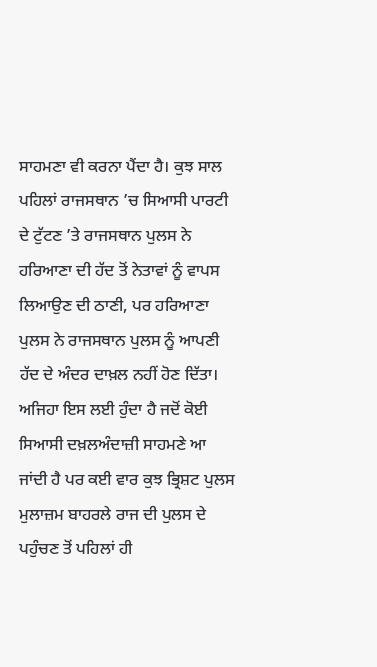ਸਾਹਮਣਾ ਵੀ ਕਰਨਾ ਪੈਂਦਾ ਹੈ। ਕੁਝ ਸਾਲ ਪਹਿਲਾਂ ਰਾਜਸਥਾਨ ’ਚ ਸਿਆਸੀ ਪਾਰਟੀ ਦੇ ਟੁੱਟਣ ’ਤੇ ਰਾਜਸਥਾਨ ਪੁਲਸ ਨੇ ਹਰਿਆਣਾ ਦੀ ਹੱਦ ਤੋਂ ਨੇਤਾਵਾਂ ਨੂੰ ਵਾਪਸ ਲਿਆਉਣ ਦੀ ਠਾਣੀ, ਪਰ ਹਰਿਆਣਾ ਪੁਲਸ ਨੇ ਰਾਜਸਥਾਨ ਪੁਲਸ ਨੂੰ ਆਪਣੀ ਹੱਦ ਦੇ ਅੰਦਰ ਦਾਖ਼ਲ ਨਹੀਂ ਹੋਣ ਦਿੱਤਾ।
ਅਜਿਹਾ ਇਸ ਲਈ ਹੁੰਦਾ ਹੈ ਜਦੋਂ ਕੋਈ ਸਿਆਸੀ ਦਖ਼ਲਅੰਦਾਜ਼ੀ ਸਾਹਮਣੇ ਆ ਜਾਂਦੀ ਹੈ ਪਰ ਕਈ ਵਾਰ ਕੁਝ ਭ੍ਰਿਸ਼ਟ ਪੁਲਸ ਮੁਲਾਜ਼ਮ ਬਾਹਰਲੇ ਰਾਜ ਦੀ ਪੁਲਸ ਦੇ ਪਹੁੰਚਣ ਤੋਂ ਪਹਿਲਾਂ ਹੀ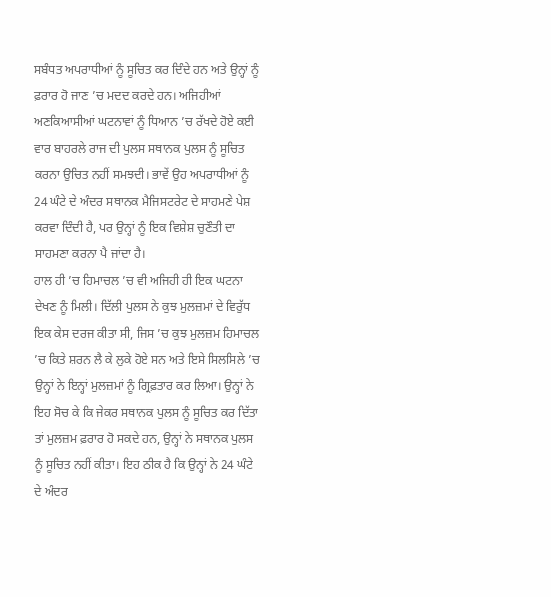ਸਬੰਧਤ ਅਪਰਾਧੀਆਂ ਨੂੰ ਸੂਚਿਤ ਕਰ ਦਿੰਦੇ ਹਨ ਅਤੇ ਉਨ੍ਹਾਂ ਨੂੰ ਫ਼ਰਾਰ ਹੋ ਜਾਣ ’ਚ ਮਦਦ ਕਰਦੇ ਹਨ। ਅਜਿਹੀਆਂ ਅਣਕਿਆਸੀਆਂ ਘਟਨਾਵਾਂ ਨੂੰ ਧਿਆਨ ’ਚ ਰੱਖਦੇ ਹੋਏ ਕਈ ਵਾਰ ਬਾਹਰਲੇ ਰਾਜ ਦੀ ਪੁਲਸ ਸਥਾਨਕ ਪੁਲਸ ਨੂੰ ਸੂਚਿਤ ਕਰਨਾ ਉਚਿਤ ਨਹੀਂ ਸਮਝਦੀ। ਭਾਵੇਂ ਉਹ ਅਪਰਾਧੀਆਂ ਨੂੰ 24 ਘੰਟੇ ਦੇ ਅੰਦਰ ਸਥਾਨਕ ਮੈਜਿਸਟਰੇਟ ਦੇ ਸਾਹਮਣੇ ਪੇਸ਼ ਕਰਵਾ ਦਿੰਦੀ ਹੈ, ਪਰ ਉਨ੍ਹਾਂ ਨੂੰ ਇਕ ਵਿਸ਼ੇਸ਼ ਚੁਣੌਤੀ ਦਾ ਸਾਹਮਣਾ ਕਰਨਾ ਪੈ ਜਾਂਦਾ ਹੈ।
ਹਾਲ ਹੀ ’ਚ ਹਿਮਾਚਲ ’ਚ ਵੀ ਅਜਿਹੀ ਹੀ ਇਕ ਘਟਨਾ ਦੇਖਣ ਨੂੰ ਮਿਲੀ। ਦਿੱਲੀ ਪੁਲਸ ਨੇ ਕੁਝ ਮੁਲਜ਼ਮਾਂ ਦੇ ਵਿਰੁੱਧ ਇਕ ਕੇਸ ਦਰਜ ਕੀਤਾ ਸੀ, ਜਿਸ ’ਚ ਕੁਝ ਮੁਲਜ਼ਮ ਹਿਮਾਚਲ ’ਚ ਕਿਤੇ ਸ਼ਰਨ ਲੈ ਕੇ ਲੁਕੇ ਹੋਏ ਸਨ ਅਤੇ ਇਸੇ ਸਿਲਸਿਲੇ ’ਚ ਉਨ੍ਹਾਂ ਨੇ ਇਨ੍ਹਾਂ ਮੁਲਜ਼ਮਾਂ ਨੂੰ ਗ੍ਰਿਫ਼ਤਾਰ ਕਰ ਲਿਆ। ਉਨ੍ਹਾਂ ਨੇ ਇਹ ਸੋਚ ਕੇ ਕਿ ਜੇਕਰ ਸਥਾਨਕ ਪੁਲਸ ਨੂੰ ਸੂਚਿਤ ਕਰ ਦਿੱਤਾ ਤਾਂ ਮੁਲਜ਼ਮ ਫ਼ਰਾਰ ਹੋ ਸਕਦੇ ਹਨ, ਉਨ੍ਹਾਂ ਨੇ ਸਥਾਨਕ ਪੁਲਸ ਨੂੰ ਸੂਚਿਤ ਨਹੀਂ ਕੀਤਾ। ਇਹ ਠੀਕ ਹੈ ਕਿ ਉਨ੍ਹਾਂ ਨੇ 24 ਘੰਟੇ ਦੇ ਅੰਦਰ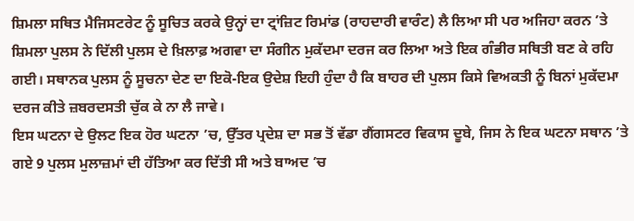ਸ਼ਿਮਲਾ ਸਥਿਤ ਮੈਜਿਸਟਰੇਟ ਨੂੰ ਸੂਚਿਤ ਕਰਕੇ ਉਨ੍ਹਾਂ ਦਾ ਟ੍ਰਾਂਜ਼ਿਟ ਰਿਮਾਂਡ (ਰਾਹਦਾਰੀ ਵਾਰੰਟ) ਲੈ ਲਿਆ ਸੀ ਪਰ ਅਜਿਹਾ ਕਰਨ ’ਤੇ ਸ਼ਿਮਲਾ ਪੁਲਸ ਨੇ ਦਿੱਲੀ ਪੁਲਸ ਦੇ ਖ਼ਿਲਾਫ਼ ਅਗਵਾ ਦਾ ਸੰਗੀਨ ਮੁਕੱਦਮਾ ਦਰਜ ਕਰ ਲਿਆ ਅਤੇ ਇਕ ਗੰਭੀਰ ਸਥਿਤੀ ਬਣ ਕੇ ਰਹਿ ਗਈ। ਸਥਾਨਕ ਪੁਲਸ ਨੂੰ ਸੂਚਨਾ ਦੇਣ ਦਾ ਇਕੋ-ਇਕ ਉਦੇਸ਼ ਇਹੀ ਹੁੰਦਾ ਹੈ ਕਿ ਬਾਹਰ ਦੀ ਪੁਲਸ ਕਿਸੇ ਵਿਅਕਤੀ ਨੂੰ ਬਿਨਾਂ ਮੁਕੱਦਮਾ ਦਰਜ ਕੀਤੇ ਜ਼ਬਰਦਸਤੀ ਚੁੱਕ ਕੇ ਨਾ ਲੈ ਜਾਵੇ।
ਇਸ ਘਟਨਾ ਦੇ ਉਲਟ ਇਕ ਹੋਰ ਘਟਨਾ ’ਚ, ਉੱਤਰ ਪ੍ਰਦੇਸ਼ ਦਾ ਸਭ ਤੋਂ ਵੱਡਾ ਗੈਂਗਸਟਰ ਵਿਕਾਸ ਦੂਬੇ, ਜਿਸ ਨੇ ਇਕ ਘਟਨਾ ਸਥਾਨ ’ਤੇ ਗਏ 9 ਪੁਲਸ ਮੁਲਾਜ਼ਮਾਂ ਦੀ ਹੱਤਿਆ ਕਰ ਦਿੱਤੀ ਸੀ ਅਤੇ ਬਾਅਦ ’ਚ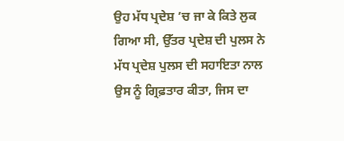ਉਹ ਮੱਧ ਪ੍ਰਦੇਸ਼ ’ਚ ਜਾ ਕੇ ਕਿਤੇ ਲੁਕ ਗਿਆ ਸੀ, ਉੱਤਰ ਪ੍ਰਦੇਸ਼ ਦੀ ਪੁਲਸ ਨੇ ਮੱਧ ਪ੍ਰਦੇਸ਼ ਪੁਲਸ ਦੀ ਸਹਾਇਤਾ ਨਾਲ ਉਸ ਨੂੰ ਗ੍ਰਿਫ਼ਤਾਰ ਕੀਤਾ, ਜਿਸ ਦਾ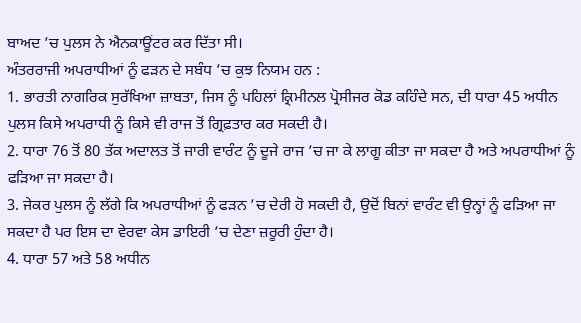ਬਾਅਦ ’ਚ ਪੁਲਸ ਨੇ ਐਨਕਾਊਂਟਰ ਕਰ ਦਿੱਤਾ ਸੀ।
ਅੰਤਰਰਾਜੀ ਅਪਰਾਧੀਆਂ ਨੂੰ ਫੜਨ ਦੇ ਸਬੰਧ ’ਚ ਕੁਝ ਨਿਯਮ ਹਨ :
1. ਭਾਰਤੀ ਨਾਗਰਿਕ ਸੁਰੱਖਿਆ ਜ਼ਾਬਤਾ, ਜਿਸ ਨੂੰ ਪਹਿਲਾਂ ਕ੍ਰਿਮੀਨਲ ਪ੍ਰੋਸੀਜਰ ਕੋਡ ਕਹਿੰਦੇ ਸਨ, ਦੀ ਧਾਰਾ 45 ਅਧੀਨ ਪੁਲਸ ਕਿਸੇ ਅਪਰਾਧੀ ਨੂੰ ਕਿਸੇ ਵੀ ਰਾਜ ਤੋਂ ਗ੍ਰਿਫ਼ਤਾਰ ਕਰ ਸਕਦੀ ਹੈ।
2. ਧਾਰਾ 76 ਤੋਂ 80 ਤੱਕ ਅਦਾਲਤ ਤੋਂ ਜਾਰੀ ਵਾਰੰਟ ਨੂੰ ਦੂਜੇ ਰਾਜ ’ਚ ਜਾ ਕੇ ਲਾਗੂ ਕੀਤਾ ਜਾ ਸਕਦਾ ਹੈ ਅਤੇ ਅਪਰਾਧੀਆਂ ਨੂੰ ਫੜਿਆ ਜਾ ਸਕਦਾ ਹੈ।
3. ਜੇਕਰ ਪੁਲਸ ਨੂੰ ਲੱਗੇ ਕਿ ਅਪਰਾਧੀਆਂ ਨੂੰ ਫੜਨ ’ਚ ਦੇਰੀ ਹੋ ਸਕਦੀ ਹੈ, ਉਦੋਂ ਬਿਨਾਂ ਵਾਰੰਟ ਵੀ ਉਨ੍ਹਾਂ ਨੂੰ ਫੜਿਆ ਜਾ ਸਕਦਾ ਹੈ ਪਰ ਇਸ ਦਾ ਵੇਰਵਾ ਕੇਸ ਡਾਇਰੀ ’ਚ ਦੇਣਾ ਜ਼ਰੂਰੀ ਹੁੰਦਾ ਹੈ।
4. ਧਾਰਾ 57 ਅਤੇ 58 ਅਧੀਨ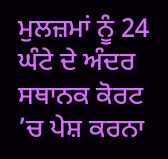ਮੁਲਜ਼ਮਾਂ ਨੂੰ 24 ਘੰਟੇ ਦੇ ਅੰਦਰ ਸਥਾਨਕ ਕੋਰਟ ’ਚ ਪੇਸ਼ ਕਰਨਾ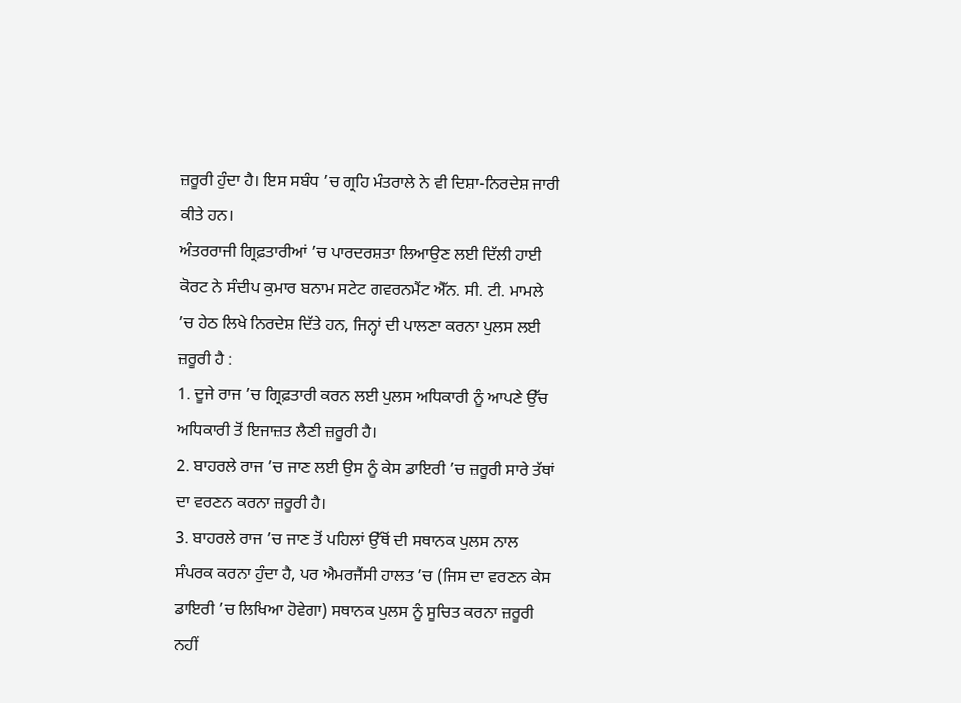ਜ਼ਰੂਰੀ ਹੁੰਦਾ ਹੈ। ਇਸ ਸਬੰਧ ’ਚ ਗ੍ਰਹਿ ਮੰਤਰਾਲੇ ਨੇ ਵੀ ਦਿਸ਼ਾ-ਨਿਰਦੇਸ਼ ਜਾਰੀ ਕੀਤੇ ਹਨ।
ਅੰਤਰਰਾਜੀ ਗ੍ਰਿਫ਼ਤਾਰੀਆਂ ’ਚ ਪਾਰਦਰਸ਼ਤਾ ਲਿਆਉਣ ਲਈ ਦਿੱਲੀ ਹਾਈ ਕੋਰਟ ਨੇ ਸੰਦੀਪ ਕੁਮਾਰ ਬਨਾਮ ਸਟੇਟ ਗਵਰਨਮੈਂਟ ਐੱਨ. ਸੀ. ਟੀ. ਮਾਮਲੇ ’ਚ ਹੇਠ ਲਿਖੇ ਨਿਰਦੇਸ਼ ਦਿੱਤੇ ਹਨ, ਜਿਨ੍ਹਾਂ ਦੀ ਪਾਲਣਾ ਕਰਨਾ ਪੁਲਸ ਲਈ ਜ਼ਰੂਰੀ ਹੈ :
1. ਦੂਜੇ ਰਾਜ ’ਚ ਗ੍ਰਿਫ਼ਤਾਰੀ ਕਰਨ ਲਈ ਪੁਲਸ ਅਧਿਕਾਰੀ ਨੂੰ ਆਪਣੇ ਉੱਚ ਅਧਿਕਾਰੀ ਤੋਂ ਇਜਾਜ਼ਤ ਲੈਣੀ ਜ਼ਰੂਰੀ ਹੈ।
2. ਬਾਹਰਲੇ ਰਾਜ ’ਚ ਜਾਣ ਲਈ ਉਸ ਨੂੰ ਕੇਸ ਡਾਇਰੀ ’ਚ ਜ਼ਰੂਰੀ ਸਾਰੇ ਤੱਥਾਂ ਦਾ ਵਰਣਨ ਕਰਨਾ ਜ਼ਰੂਰੀ ਹੈ।
3. ਬਾਹਰਲੇ ਰਾਜ ’ਚ ਜਾਣ ਤੋਂ ਪਹਿਲਾਂ ਉੱਥੋਂ ਦੀ ਸਥਾਨਕ ਪੁਲਸ ਨਾਲ ਸੰਪਰਕ ਕਰਨਾ ਹੁੰਦਾ ਹੈ, ਪਰ ਐਮਰਜੈਂਸੀ ਹਾਲਤ ’ਚ (ਜਿਸ ਦਾ ਵਰਣਨ ਕੇਸ ਡਾਇਰੀ ’ਚ ਲਿਖਿਆ ਹੋਵੇਗਾ) ਸਥਾਨਕ ਪੁਲਸ ਨੂੰ ਸੂਚਿਤ ਕਰਨਾ ਜ਼ਰੂਰੀ ਨਹੀਂ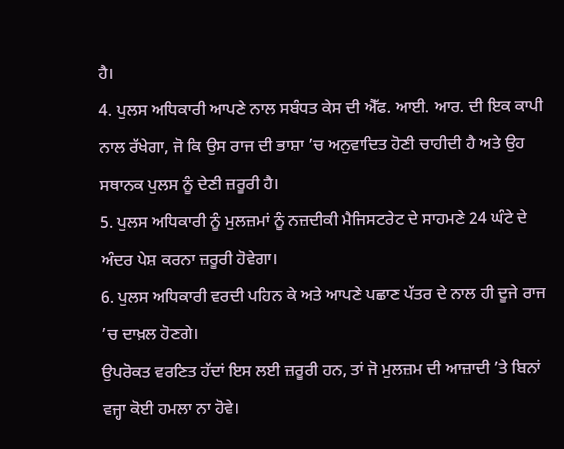ਹੈ।
4. ਪੁਲਸ ਅਧਿਕਾਰੀ ਆਪਣੇ ਨਾਲ ਸਬੰਧਤ ਕੇਸ ਦੀ ਐੱਫ. ਆਈ. ਆਰ. ਦੀ ਇਕ ਕਾਪੀ ਨਾਲ ਰੱਖੇਗਾ, ਜੋ ਕਿ ਉਸ ਰਾਜ ਦੀ ਭਾਸ਼ਾ ’ਚ ਅਨੁਵਾਦਿਤ ਹੋਣੀ ਚਾਹੀਦੀ ਹੈ ਅਤੇ ਉਹ ਸਥਾਨਕ ਪੁਲਸ ਨੂੰ ਦੇਣੀ ਜ਼ਰੂਰੀ ਹੈ।
5. ਪੁਲਸ ਅਧਿਕਾਰੀ ਨੂੰ ਮੁਲਜ਼ਮਾਂ ਨੂੰ ਨਜ਼ਦੀਕੀ ਮੈਜਿਸਟਰੇਟ ਦੇ ਸਾਹਮਣੇ 24 ਘੰਟੇ ਦੇ ਅੰਦਰ ਪੇਸ਼ ਕਰਨਾ ਜ਼ਰੂਰੀ ਹੋਵੇਗਾ।
6. ਪੁਲਸ ਅਧਿਕਾਰੀ ਵਰਦੀ ਪਹਿਨ ਕੇ ਅਤੇ ਆਪਣੇ ਪਛਾਣ ਪੱਤਰ ਦੇ ਨਾਲ ਹੀ ਦੂਜੇ ਰਾਜ ’ਚ ਦਾਖ਼ਲ ਹੋਣਗੇ।
ਉਪਰੋਕਤ ਵਰਣਿਤ ਹੱਦਾਂ ਇਸ ਲਈ ਜ਼ਰੂਰੀ ਹਨ, ਤਾਂ ਜੋ ਮੁਲਜ਼ਮ ਦੀ ਆਜ਼ਾਦੀ ’ਤੇ ਬਿਨਾਂ ਵਜ੍ਹਾ ਕੋਈ ਹਮਲਾ ਨਾ ਹੋਵੇ।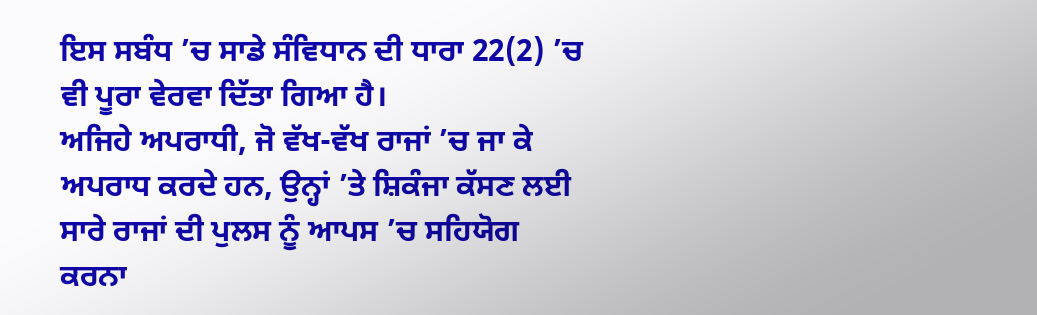ਇਸ ਸਬੰਧ ’ਚ ਸਾਡੇ ਸੰਵਿਧਾਨ ਦੀ ਧਾਰਾ 22(2) ’ਚ ਵੀ ਪੂਰਾ ਵੇਰਵਾ ਦਿੱਤਾ ਗਿਆ ਹੈ।
ਅਜਿਹੇ ਅਪਰਾਧੀ, ਜੋ ਵੱਖ-ਵੱਖ ਰਾਜਾਂ ’ਚ ਜਾ ਕੇ ਅਪਰਾਧ ਕਰਦੇ ਹਨ, ਉਨ੍ਹਾਂ ’ਤੇ ਸ਼ਿਕੰਜਾ ਕੱਸਣ ਲਈ ਸਾਰੇ ਰਾਜਾਂ ਦੀ ਪੁਲਸ ਨੂੰ ਆਪਸ ’ਚ ਸਹਿਯੋਗ ਕਰਨਾ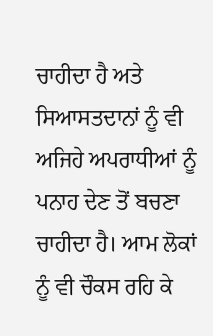ਚਾਹੀਦਾ ਹੈ ਅਤੇ ਸਿਆਸਤਦਾਨਾਂ ਨੂੰ ਵੀ ਅਜਿਹੇ ਅਪਰਾਧੀਆਂ ਨੂੰ ਪਨਾਹ ਦੇਣ ਤੋਂ ਬਚਣਾ ਚਾਹੀਦਾ ਹੈ। ਆਮ ਲੋਕਾਂ ਨੂੰ ਵੀ ਚੌਕਸ ਰਹਿ ਕੇ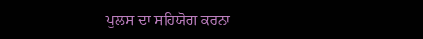ਪੁਲਸ ਦਾ ਸਹਿਯੋਗ ਕਰਨਾ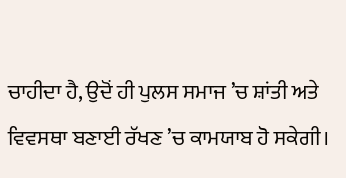ਚਾਹੀਦਾ ਹੈ, ਉਦੋਂ ਹੀ ਪੁਲਸ ਸਮਾਜ ’ਚ ਸ਼ਾਂਤੀ ਅਤੇ ਵਿਵਸਥਾ ਬਣਾਈ ਰੱਖਣ ’ਚ ਕਾਮਯਾਬ ਹੋ ਸਕੇਗੀ।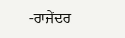-ਰਾਜੇਂਦਰ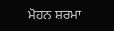ਮੋਹਨ ਸ਼ਰਮਾ